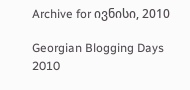Archive for ივნისი, 2010

Georgian Blogging Days 2010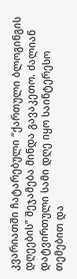კვარიათში ჩატარებული “ქართული ბლოგინგის დღეების” შეჯამება მინდა გავაკეთო. ძალიან დატვირთული სამი დღე იყო საინტერესო თემებით და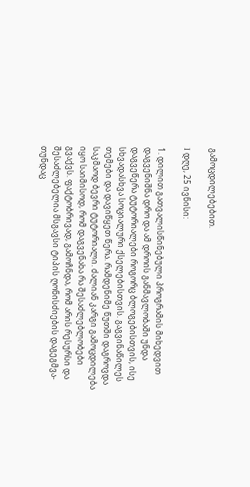გამოცდილებებით.

I დღე, 25 ივნისი:

1. დილით გათვალისწინებული პროგრამის მიხედვით დაგვენიშნა დრო და ამ დროის განმავლობაში უნდა დაგვეწერა ტუტორიალები როგორც ბლოგებისთვის, ისე სხვადასხვა სოციალური ქსელებისთვის. გაგვინაწილეს თემები და დავიწყეთ წერა. რამდენიმე წუთში დაგროვდა საკმაოდ ბევრი ტუტორიალი. ძალიან კარგი გამოცდილება იყო საიმისოდ, რომ დაგვენახა რა შესაძლებლობები გვაქვს. ფაქტობრივად, გამოჩნდა, რომ არის რესურსი და შესაძლებელია მსგავსი ტიპის ღონისძიების დაგეგმვა- თუნდაც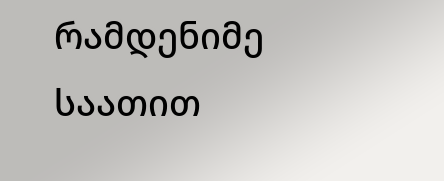რამდენიმე საათით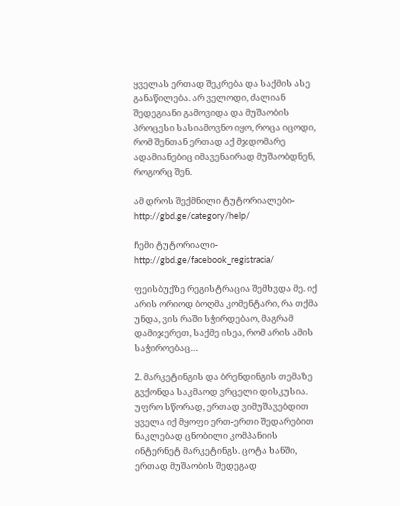ყველას ერთად შეკრება და საქმის ასე განაწილება. არ ველოდი, ძალიან შედეგიანი გამოვიდა და მუშაობის პროცესი სასიამოვნო იყო, როცა იცოდი, რომ შენთან ერთად აქ მჯდომარე ადამიანებიც იმავენაირად მუშაობდნენ, როგორც შენ.

ამ დროს შექმნილი ტუტორიალები- http://gbd.ge/category/help/

ჩემი ტუტორიალი- http://gbd.ge/facebook_registracia/

ფეისბუქზე რეგისტრაცია შემხვდა მე. იქ არის ორიოდ ბოღმა კომენტარი, რა თქმა უნდა, ვის რაში სჭირდებაო, მაგრამ დამიჯერეთ, საქმე ისეა, რომ არის ამის საჭიროებაც…

2. მარკეტინგის და ბრენდინგის თემაზე გვქონდა საკმაოდ ვრცელი დისკუსია. უფრო სწორად, ერთად ვიმუშავებდით ყველა იქ მყოფი ერთ-ერთი შედარებით ნაკლებად ცნობილი კომპანიის ინტერნეტ მარკეტინგს. ცოტა ხანში, ერთად მუშაობის შედეგად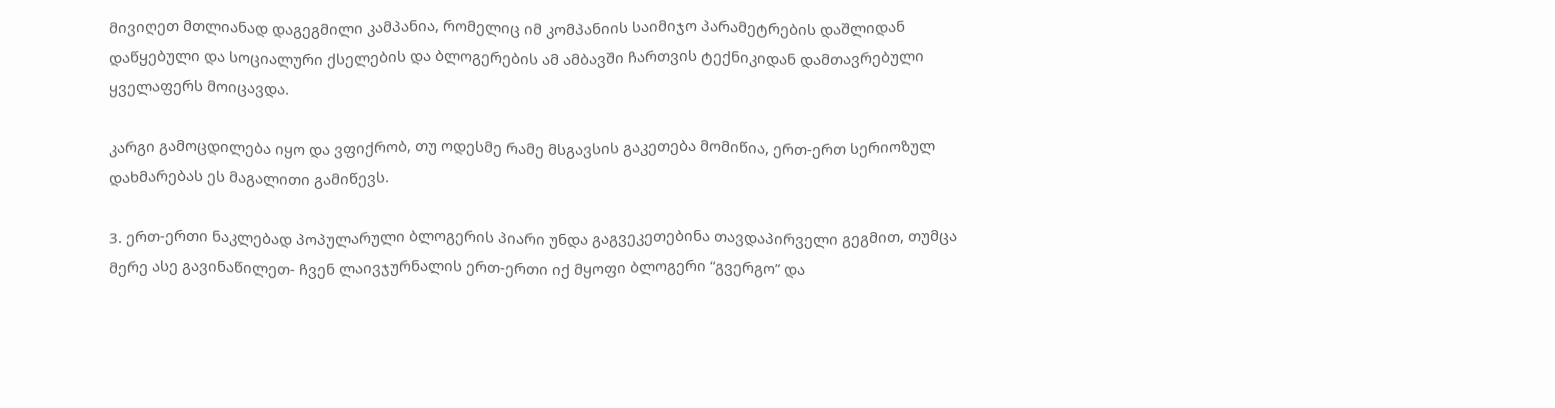მივიღეთ მთლიანად დაგეგმილი კამპანია, რომელიც იმ კომპანიის საიმიჯო პარამეტრების დაშლიდან დაწყებული და სოციალური ქსელების და ბლოგერების ამ ამბავში ჩართვის ტექნიკიდან დამთავრებული ყველაფერს მოიცავდა.

კარგი გამოცდილება იყო და ვფიქრობ, თუ ოდესმე რამე მსგავსის გაკეთება მომიწია, ერთ-ერთ სერიოზულ დახმარებას ეს მაგალითი გამიწევს.

3. ერთ-ერთი ნაკლებად პოპულარული ბლოგერის პიარი უნდა გაგვეკეთებინა თავდაპირველი გეგმით, თუმცა მერე ასე გავინაწილეთ- ჩვენ ლაივჯურნალის ერთ-ერთი იქ მყოფი ბლოგერი “გვერგო” და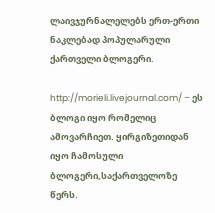ლაივჯურნალელებს ერთ-ერთი ნაკლებად პოპულარული ქართველი ბლოგერი.

http://morieli.livejournal.com/ – ეს ბლოგი იყო რომელიც ამოვარჩიეთ. ყირგიზეთიდან იყო ჩამოსული ბლოგერი,საქართველოზე წერს.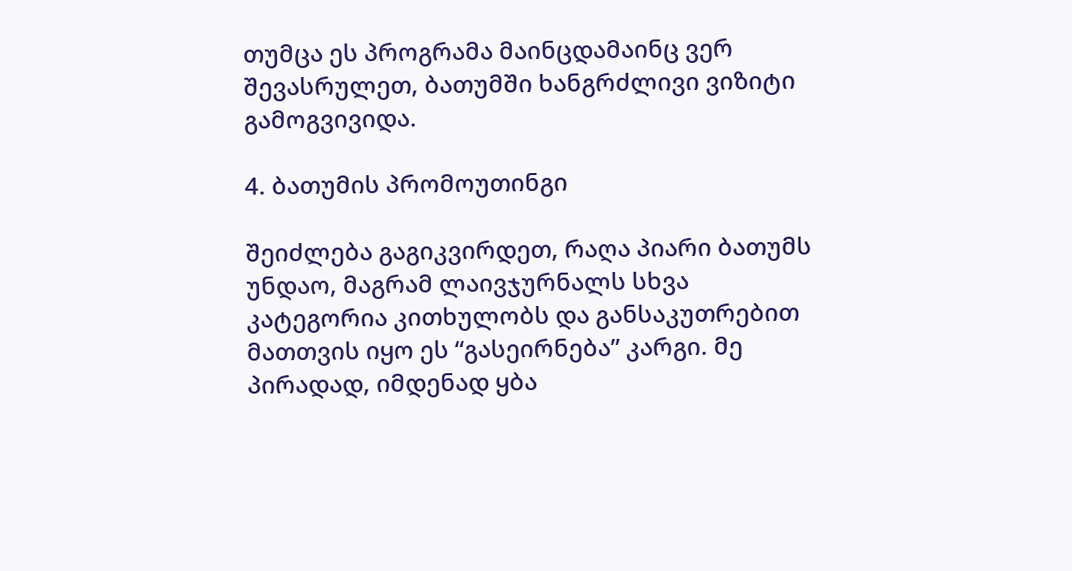თუმცა ეს პროგრამა მაინცდამაინც ვერ შევასრულეთ, ბათუმში ხანგრძლივი ვიზიტი გამოგვივიდა.

4. ბათუმის პრომოუთინგი

შეიძლება გაგიკვირდეთ, რაღა პიარი ბათუმს უნდაო, მაგრამ ლაივჯურნალს სხვა კატეგორია კითხულობს და განსაკუთრებით მათთვის იყო ეს “გასეირნება” კარგი. მე პირადად, იმდენად ყბა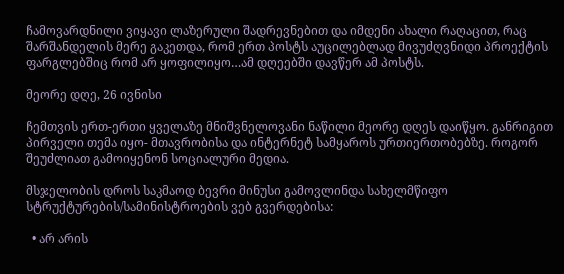ჩამოვარდნილი ვიყავი ლაზერული შადრევნებით და იმდენი ახალი რაღაცით, რაც შარშანდელის მერე გაკეთდა, რომ ერთ პოსტს აუცილებლად მივუძღვნიდი პროექტის ფარგლებშიც რომ არ ყოფილიყო…ამ დღეებში დავწერ ამ პოსტს.

მეორე დღე, 26 ივნისი

ჩემთვის ერთ-ერთი ყველაზე მნიშვნელოვანი ნაწილი მეორე დღეს დაიწყო. განრიგით პირველი თემა იყო- მთავრობისა და ინტერნეტ სამყაროს ურთიერთობებზე. როგორ შეუძლიათ გამოიყენონ სოციალური მედია.

მსჯელობის დროს საკმაოდ ბევრი მინუსი გამოვლინდა სახელმწიფო სტრუქტურების/სამინისტროების ვებ გვერდებისა:

  • არ არის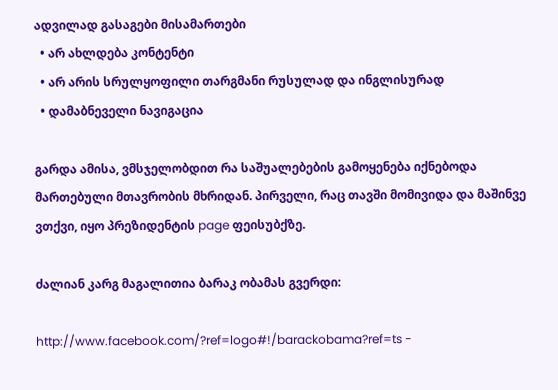ადვილად გასაგები მისამართები
  • არ ახლდება კონტენტი
  • არ არის სრულყოფილი თარგმანი რუსულად და ინგლისურად
  • დამაბნეველი ნავიგაცია

გარდა ამისა, ვმსჯელობდით რა საშუალებების გამოყენება იქნებოდა მართებული მთავრობის მხრიდან. პირველი, რაც თავში მომივიდა და მაშინვე ვთქვი, იყო პრეზიდენტის page ფეისუბქზე.

ძალიან კარგ მაგალითია ბარაკ ობამას გვერდი:

http://www.facebook.com/?ref=logo#!/barackobama?ref=ts -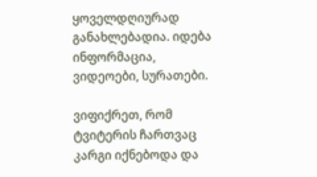ყოველდღიურად განახლებადია. იდება ინფორმაცია, ვიდეოები, სურათები.

ვიფიქრეთ, რომ ტვიტერის ჩართვაც კარგი იქნებოდა და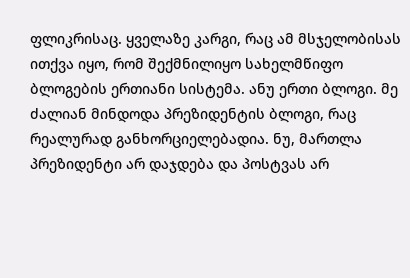ფლიკრისაც. ყველაზე კარგი, რაც ამ მსჯელობისას ითქვა იყო, რომ შექმნილიყო სახელმწიფო ბლოგების ერთიანი სისტემა. ანუ ერთი ბლოგი. მე ძალიან მინდოდა პრეზიდენტის ბლოგი, რაც რეალურად განხორციელებადია. ნუ, მართლა პრეზიდენტი არ დაჯდება და პოსტვას არ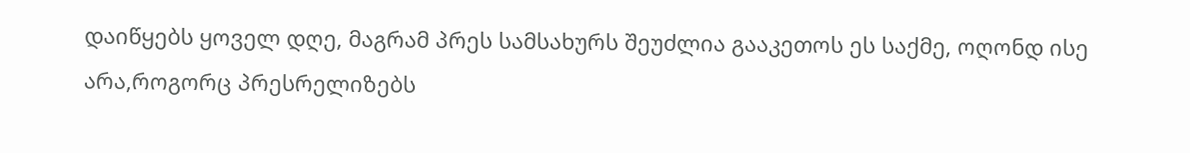დაიწყებს ყოველ დღე, მაგრამ პრეს სამსახურს შეუძლია გააკეთოს ეს საქმე, ოღონდ ისე არა,როგორც პრესრელიზებს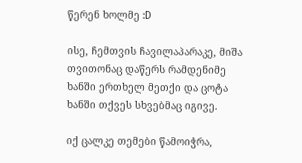წერენ ხოლმე :D

ისე, ჩემთვის ჩავილაპარაკე, მიშა თვითონაც დაწერს რამდენიმე ხანში ერთხელ მეთქი და ცოტა ხანში თქვეს სხვებმაც იგივე.

იქ ცალკე თემები წამოიჭრა,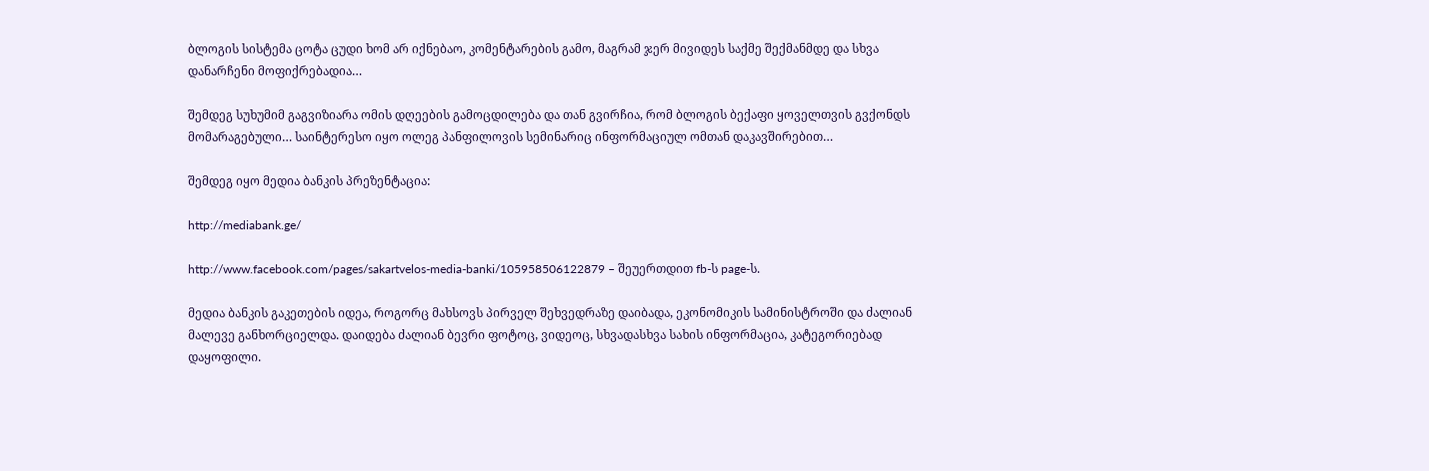ბლოგის სისტემა ცოტა ცუდი ხომ არ იქნებაო, კომენტარების გამო, მაგრამ ჯერ მივიდეს საქმე შექმანმდე და სხვა დანარჩენი მოფიქრებადია…

შემდეგ სუხუმიმ გაგვიზიარა ომის დღეების გამოცდილება და თან გვირჩია, რომ ბლოგის ბექაფი ყოველთვის გვქონდს მომარაგებული… საინტერესო იყო ოლეგ პანფილოვის სემინარიც ინფორმაციულ ომთან დაკავშირებით…

შემდეგ იყო მედია ბანკის პრეზენტაცია:

http://mediabank.ge/

http://www.facebook.com/pages/sakartvelos-media-banki/105958506122879 – შეუერთდით fb-ს page-ს.

მედია ბანკის გაკეთების იდეა, როგორც მახსოვს პირველ შეხვედრაზე დაიბადა, ეკონომიკის სამინისტროში და ძალიან მალევე განხორციელდა. დაიდება ძალიან ბევრი ფოტოც, ვიდეოც, სხვადასხვა სახის ინფორმაცია, კატეგორიებად დაყოფილი.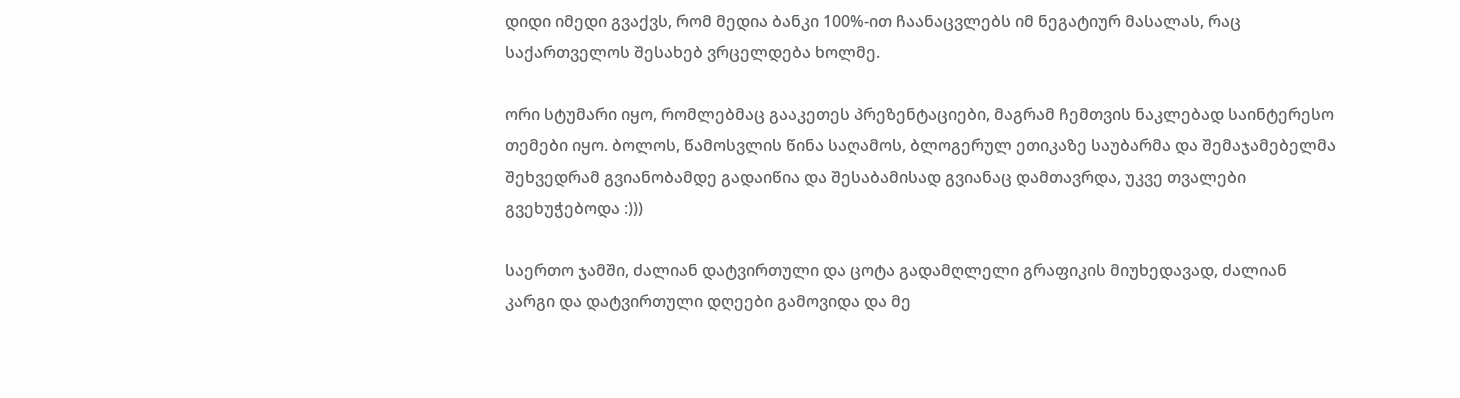დიდი იმედი გვაქვს, რომ მედია ბანკი 100%-ით ჩაანაცვლებს იმ ნეგატიურ მასალას, რაც საქართველოს შესახებ ვრცელდება ხოლმე.

ორი სტუმარი იყო, რომლებმაც გააკეთეს პრეზენტაციები, მაგრამ ჩემთვის ნაკლებად საინტერესო თემები იყო. ბოლოს, წამოსვლის წინა საღამოს, ბლოგერულ ეთიკაზე საუბარმა და შემაჯამებელმა შეხვედრამ გვიანობამდე გადაიწია და შესაბამისად გვიანაც დამთავრდა, უკვე თვალები გვეხუჭებოდა :)))

საერთო ჯამში, ძალიან დატვირთული და ცოტა გადამღლელი გრაფიკის მიუხედავად, ძალიან კარგი და დატვირთული დღეები გამოვიდა და მე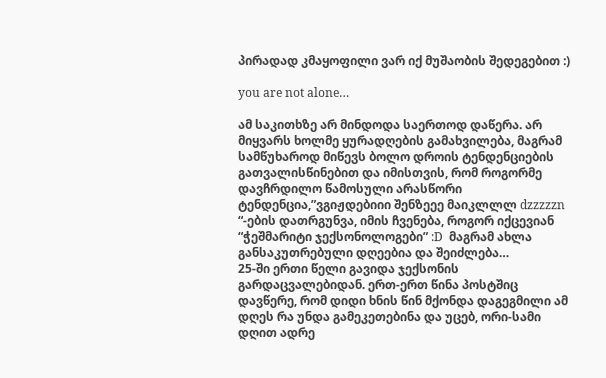პირადად კმაყოფილი ვარ იქ მუშაობის შედეგებით :)

you are not alone…

ამ საკითხზე არ მინდოდა საერთოდ დაწერა. არ მიყვარს ხოლმე ყურადღების გამახვილება, მაგრამ სამწუხაროდ მიწევს ბოლო დროის ტენდენციების გათვალისწინებით და იმისთვის, რომ როგორმე დავჩრდილო წამოსული არასწორი ტენდენცია,”ვგიჟდებიიი შენზეეე მაიკლლლ dzzzzzn “-ების დათრგუნვა, იმის ჩვენება, როგორ იქცევიან “ჭეშმარიტი ჯექსონოლოგები” :D  მაგრამ ახლა განსაკუთრებული დღეებია და შეიძლება…
25-ში ერთი წელი გავიდა ჯექსონის გარდაცვალებიდან. ერთ-ერთ წინა პოსტშიც დავწერე, რომ დიდი ხნის წინ მქონდა დაგეგმილი ამ დღეს რა უნდა გამეკეთებინა და უცებ, ორი-სამი დღით ადრე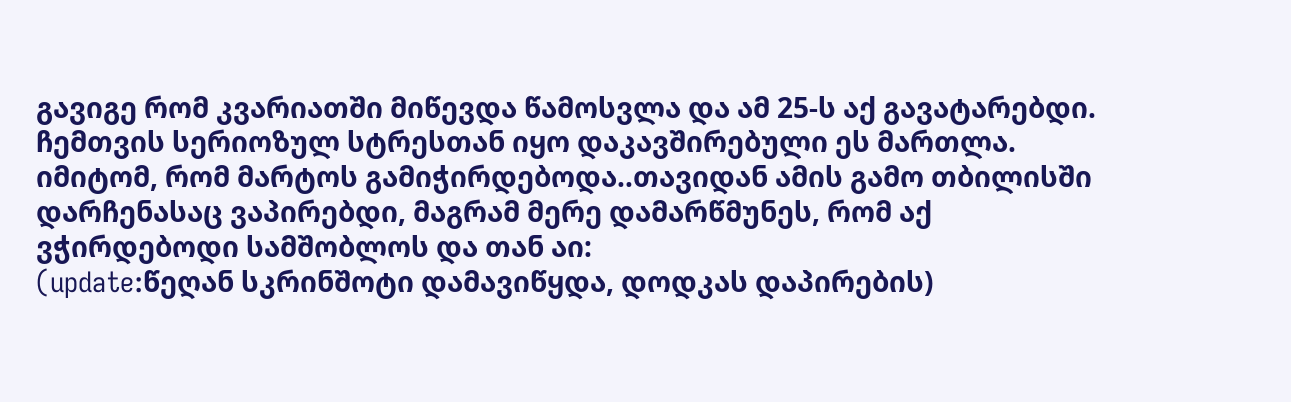გავიგე რომ კვარიათში მიწევდა წამოსვლა და ამ 25-ს აქ გავატარებდი. ჩემთვის სერიოზულ სტრესთან იყო დაკავშირებული ეს მართლა. იმიტომ, რომ მარტოს გამიჭირდებოდა..თავიდან ამის გამო თბილისში დარჩენასაც ვაპირებდი, მაგრამ მერე დამარწმუნეს, რომ აქ ვჭირდებოდი სამშობლოს და თან აი:
(update:წეღან სკრინშოტი დამავიწყდა, დოდკას დაპირების)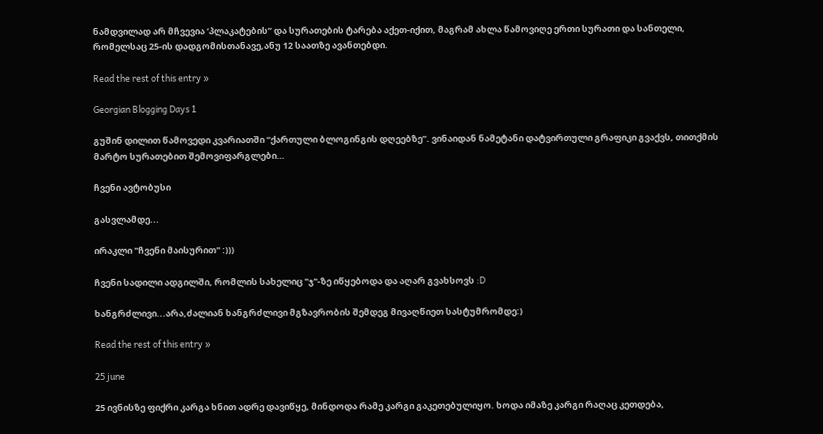ნამდვილად არ მჩვევია ‘პლაკატების” და სურათების ტარება აქეთ-იქით, მაგრამ ახლა წამოვიღე ერთი სურათი და სანთელი, რომელსაც 25-ის დადგომისთანავე,ანუ 12 საათზე ავანთებდი.

Read the rest of this entry »

Georgian Blogging Days 1

გუშინ დილით წამოვედი კვარიათში “ქართული ბლოგინგის დღეებზე”. ვინაიდან ნამეტანი დატვირთული გრაფიკი გვაქვს, თითქმის მარტო სურათებით შემოვიფარგლები…

ჩვენი ავტობუსი

გასვლამდე...

ირაკლი "ჩვენი მაისურით" :)))

ჩვენი სადილი ადგილში, რომლის სახელიც "ჯ"-ზე იწყებოდა და აღარ გვახსოვს :D

ხანგრძლივი...არა,ძალიან ხანგრძლივი მგზავრობის შემდეგ მივაღწიეთ სასტუმრომდე:)

Read the rest of this entry »

25 june

25 ივნისზე ფიქრი კარგა ხნით ადრე დავიწყე, მინდოდა რამე კარგი გაკეთებულიყო. ხოდა იმაზე კარგი რაღაც კეთდება,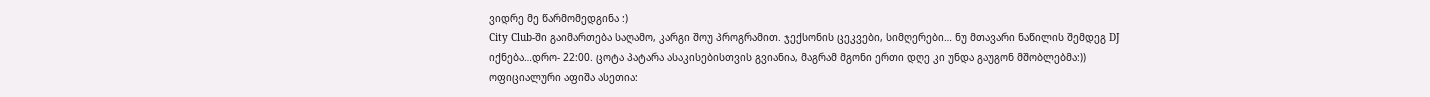ვიდრე მე წარმომედგინა :)
City Club-ში გაიმართება საღამო, კარგი შოუ პროგრამით. ჯექსონის ცეკვები, სიმღერები… ნუ მთავარი ნაწილის შემდეგ DJ იქნება…დრო- 22:00. ცოტა პატარა ასაკისებისთვის გვიანია, მაგრამ მგონი ერთი დღე კი უნდა გაუგონ მშობლებმა:))
ოფიციალური აფიშა ასეთია: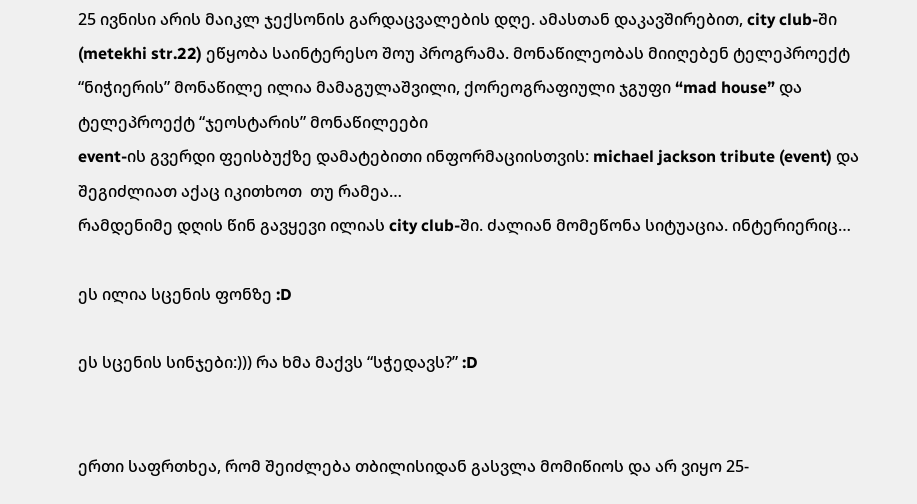25 ივნისი არის მაიკლ ჯექსონის გარდაცვალების დღე. ამასთან დაკავშირებით, city club-ში (metekhi str.22) ეწყობა საინტერესო შოუ პროგრამა. მონაწილეობას მიიღებენ ტელეპროექტ “ნიჭიერის” მონაწილე ილია მამაგულაშვილი, ქორეოგრაფიული ჯგუფი “mad house” და ტელეპროექტ “ჯეოსტარის” მონაწილეები
event-ის გვერდი ფეისბუქზე დამატებითი ინფორმაციისთვის: michael jackson tribute (event) და შეგიძლიათ აქაც იკითხოთ  თუ რამეა…
რამდენიმე დღის წინ გავყევი ილიას city club-ში. ძალიან მომეწონა სიტუაცია. ინტერიერიც…

ეს ილია სცენის ფონზე :D

ეს სცენის სინჯები:))) რა ხმა მაქვს “სჭედავს?” :D


ერთი საფრთხეა, რომ შეიძლება თბილისიდან გასვლა მომიწიოს და არ ვიყო 25-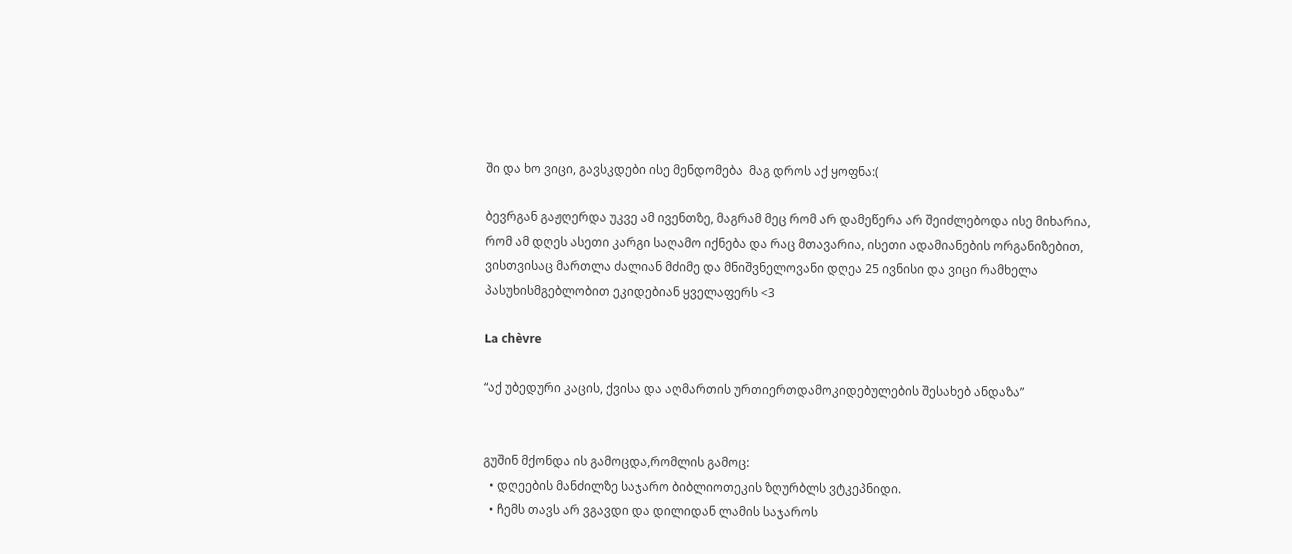ში და ხო ვიცი, გავსკდები ისე მენდომება  მაგ დროს აქ ყოფნა:(

ბევრგან გაჟღერდა უკვე ამ ივენთზე, მაგრამ მეც რომ არ დამეწერა არ შეიძლებოდა ისე მიხარია, რომ ამ დღეს ასეთი კარგი საღამო იქნება და რაც მთავარია, ისეთი ადამიანების ორგანიზებით, ვისთვისაც მართლა ძალიან მძიმე და მნიშვნელოვანი დღეა 25 ივნისი და ვიცი რამხელა პასუხისმგებლობით ეკიდებიან ყველაფერს <3

La chèvre

“აქ უბედური კაცის, ქვისა და აღმართის ურთიერთდამოკიდებულების შესახებ ანდაზა”


გუშინ მქონდა ის გამოცდა,რომლის გამოც:
  • დღეების მანძილზე საჯარო ბიბლიოთეკის ზღურბლს ვტკეპნიდი.
  • ჩემს თავს არ ვგავდი და დილიდან ლამის საჯაროს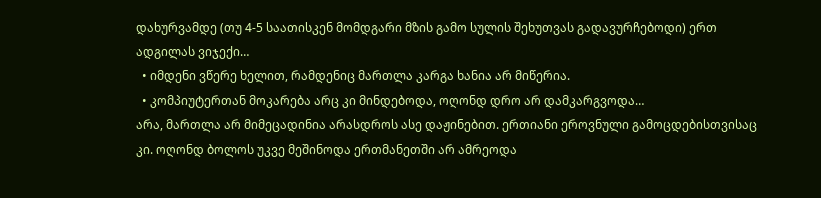დახურვამდე (თუ 4-5 საათისკენ მომდგარი მზის გამო სულის შეხუთვას გადავურჩებოდი) ერთ ადგილას ვიჯექი…
  • იმდენი ვწერე ხელით, რამდენიც მართლა კარგა ხანია არ მიწერია.
  • კომპიუტერთან მოკარება არც კი მინდებოდა, ოღონდ დრო არ დამკარგვოდა…
არა, მართლა არ მიმეცადინია არასდროს ასე დაჟინებით. ერთიანი ეროვნული გამოცდებისთვისაც კი. ოღონდ ბოლოს უკვე მეშინოდა ერთმანეთში არ ამრეოდა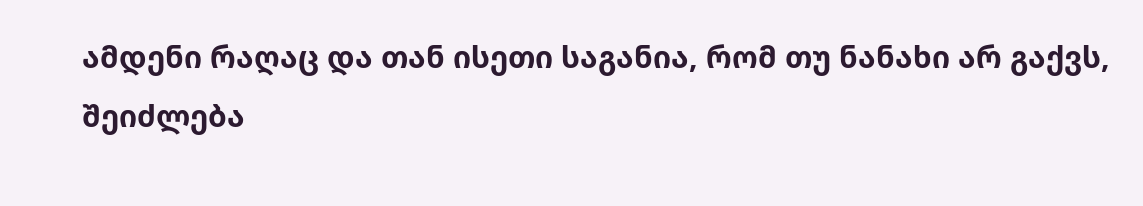ამდენი რაღაც და თან ისეთი საგანია, რომ თუ ნანახი არ გაქვს, შეიძლება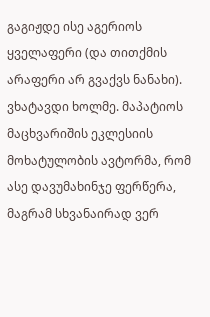გაგიჟდე ისე აგერიოს ყველაფერი (და თითქმის არაფერი არ გვაქვს ნანახი). ვხატავდი ხოლმე. მაპატიოს მაცხვარიშის ეკლესიის მოხატულობის ავტორმა, რომ ასე დავუმახინჯე ფერწერა, მაგრამ სხვანაირად ვერ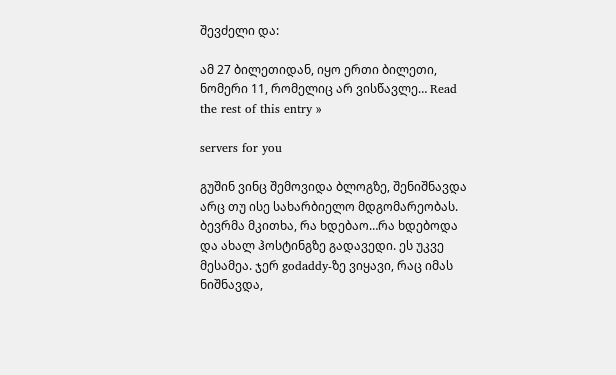შევძელი და:

ამ 27 ბილეთიდან, იყო ერთი ბილეთი, ნომერი 11, რომელიც არ ვისწავლე… Read the rest of this entry »

servers for you

გუშინ ვინც შემოვიდა ბლოგზე, შენიშნავდა არც თუ ისე სახარბიელო მდგომარეობას. ბევრმა მკითხა, რა ხდებაო…რა ხდებოდა და ახალ ჰოსტინგზე გადავედი. ეს უკვე მესამეა. ჯერ godaddy-ზე ვიყავი, რაც იმას ნიშნავდა,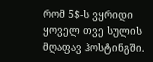რომ 5$-ს ვყრიდი ყოველ თვე სულის მღაფავ ჰოსტინგში.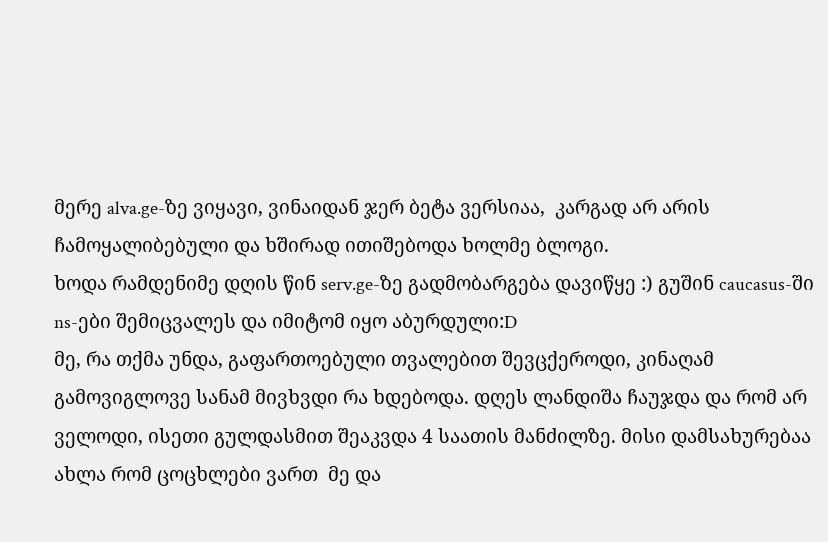მერე alva.ge-ზე ვიყავი, ვინაიდან ჯერ ბეტა ვერსიაა,  კარგად არ არის ჩამოყალიბებული და ხშირად ითიშებოდა ხოლმე ბლოგი.
ხოდა რამდენიმე დღის წინ serv.ge-ზე გადმობარგება დავიწყე :) გუშინ caucasus-ში ns-ები შემიცვალეს და იმიტომ იყო აბურდული:D
მე, რა თქმა უნდა, გაფართოებული თვალებით შევცქეროდი, კინაღამ გამოვიგლოვე სანამ მივხვდი რა ხდებოდა. დღეს ლანდიშა ჩაუჯდა და რომ არ ველოდი, ისეთი გულდასმით შეაკვდა 4 საათის მანძილზე. მისი დამსახურებაა ახლა რომ ცოცხლები ვართ  მე და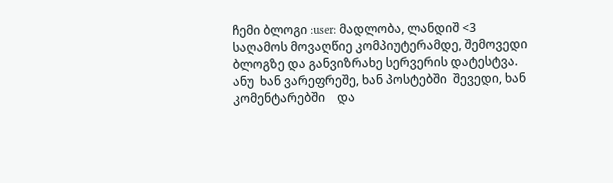ჩემი ბლოგი :user: მადლობა, ლანდიშ <3
საღამოს მოვაღწიე კომპიუტერამდე, შემოვედი ბლოგზე და განვიზრახე სერვერის დატესტვა. ანუ  ხან ვარეფრეშე, ხან პოსტებში  შევედი, ხან კომენტარებში    და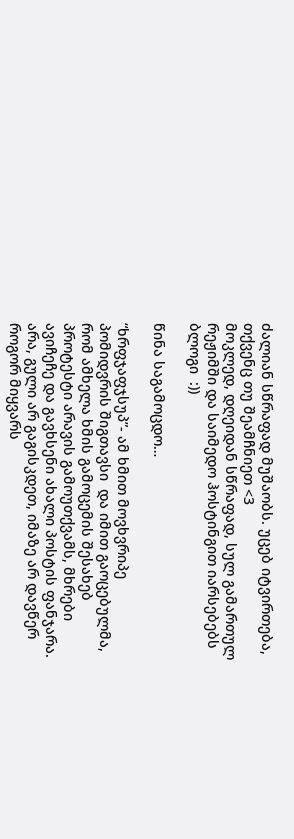ძალიან სწრაფად მუშაობს. უცებ იტვირთება, თქვენც თუ შეამჩნიეთ <3
მოკლედ, დღეიდან სწრაფად, სულ გამართულ რეჟიმში და საიმედო ჰოსტინგით იარსებებს ბლოგი  :))

წინა საგამოცდო…

“ხრფჯაფჯსუპ”- ამ ხმით მოვხვრიპე პომიდვრის შიგთავსი  და იმით გაოცებულმა, რომ ამხელა ხმის გამოცემის შესახებ პროტესტი არავის გამოუთქვამს, მხრები ავიჩეჩე და გავხსენი ახალი პოსტის ფანჯარა. არა, გული არ გაგისკდეთ, იმაზე არ დავწერ როგორ მიყვარს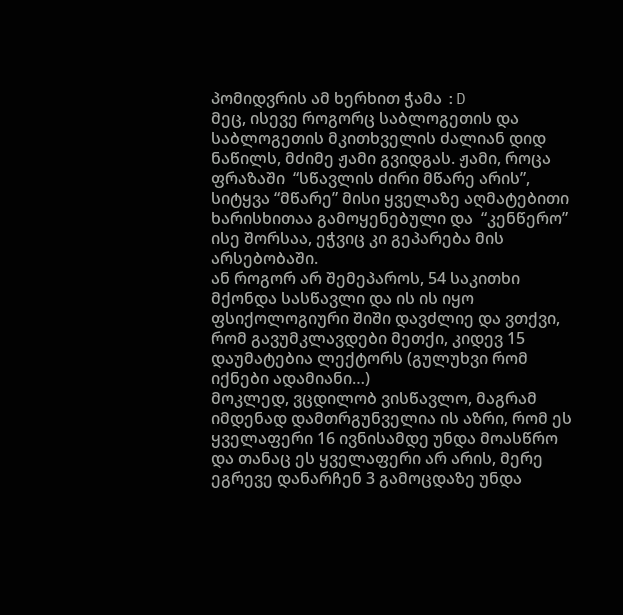პომიდვრის ამ ხერხით ჭამა :D
მეც, ისევე როგორც საბლოგეთის და საბლოგეთის მკითხველის ძალიან დიდ ნაწილს, მძიმე ჟამი გვიდგას. ჟამი, როცა ფრაზაში  “სწავლის ძირი მწარე არის”, სიტყვა “მწარე” მისი ყველაზე აღმატებითი ხარისხითაა გამოყენებული და  “კენწერო” ისე შორსაა, ეჭვიც კი გეპარება მის არსებობაში.
ან როგორ არ შემეპაროს, 54 საკითხი მქონდა სასწავლი და ის ის იყო ფსიქოლოგიური შიში დავძლიე და ვთქვი, რომ გავუმკლავდები მეთქი, კიდევ 15 დაუმატებია ლექტორს (გულუხვი რომ იქნები ადამიანი…)
მოკლედ, ვცდილობ ვისწავლო, მაგრამ იმდენად დამთრგუნველია ის აზრი, რომ ეს ყველაფერი 16 ივნისამდე უნდა მოასწრო და თანაც ეს ყველაფერი არ არის, მერე ეგრევე დანარჩენ 3 გამოცდაზე უნდა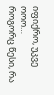იფიქრო, უკვე ოოო…
როგორც წესი, რა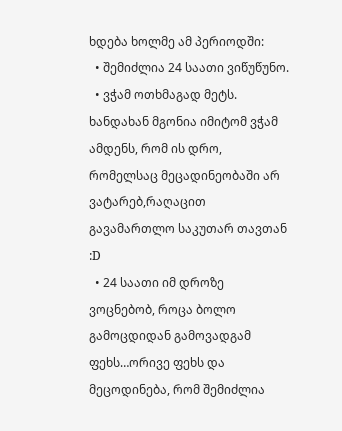ხდება ხოლმე ამ პერიოდში:
  • შემიძლია 24 საათი ვიწუწუნო.
  • ვჭამ ოთხმაგად მეტს. ხანდახან მგონია იმიტომ ვჭამ ამდენს, რომ ის დრო, რომელსაც მეცადინეობაში არ ვატარებ,რაღაცით გავამართლო საკუთარ თავთან :D
  • 24 საათი იმ დროზე ვოცნებობ, როცა ბოლო გამოცდიდან გამოვადგამ ფეხს…ორივე ფეხს და მეცოდინება, რომ შემიძლია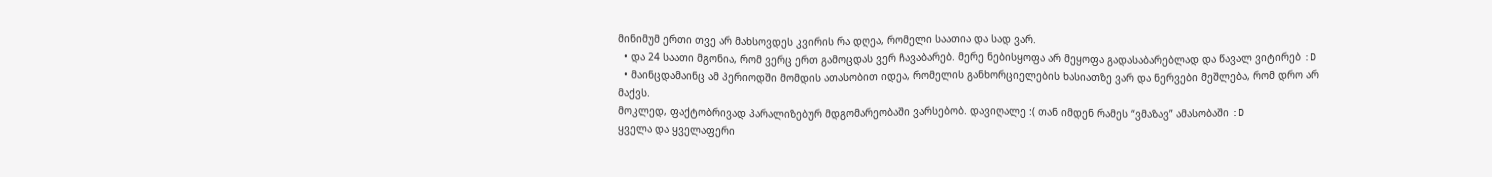მინიმუმ ერთი თვე არ მახსოვდეს კვირის რა დღეა, რომელი საათია და სად ვარ.
  • და 24 საათი მგონია, რომ ვერც ერთ გამოცდას ვერ ჩავაბარებ. მერე ნებისყოფა არ მეყოფა გადასაბარებლად და წავალ ვიტირებ :D
  • მაინცდამაინც ამ პერიოდში მომდის ათასობით იდეა, რომელის განხორციელების ხასიათზე ვარ და ნერვები მეშლება, რომ დრო არ მაქვს.
მოკლედ, ფაქტობრივად პარალიზებურ მდგომარეობაში ვარსებობ. დავიღალე :( თან იმდენ რამეს “ვმაზავ” ამასობაში :D
ყველა და ყველაფერი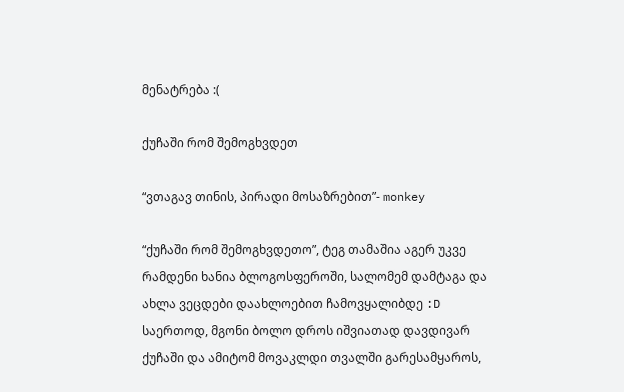მენატრება :(

ქუჩაში რომ შემოგხვდეთ

“ვთაგავ თინის, პირადი მოსაზრებით”- monkey

“ქუჩაში რომ შემოგხვდეთო”, ტეგ თამაშია აგერ უკვე რამდენი ხანია ბლოგოსფეროში, სალომემ დამტაგა და  ახლა ვეცდები დაახლოებით ჩამოვყალიბდე :D
საერთოდ, მგონი ბოლო დროს იშვიათად დავდივარ ქუჩაში და ამიტომ მოვაკლდი თვალში გარესამყაროს,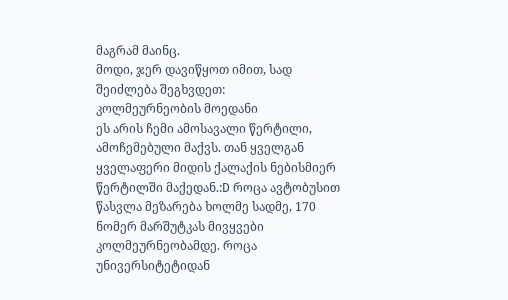მაგრამ მაინც.
მოდი, ჯერ დავიწყოთ იმით, სად შეიძლება შეგხვდეთ:
კოლმეურნეობის მოედანი
ეს არის ჩემი ამოსავალი წერტილი, ამოჩემებული მაქვს. თან ყველგან ყველაფერი მიდის ქალაქის ნებისმიერ წერტილში მაქედან.:D როცა ავტობუსით წასვლა მეზარება ხოლმე სადმე, 170 ნომერ მარშუტკას მივყვები კოლმეურნეობამდე. როცა უნივერსიტეტიდან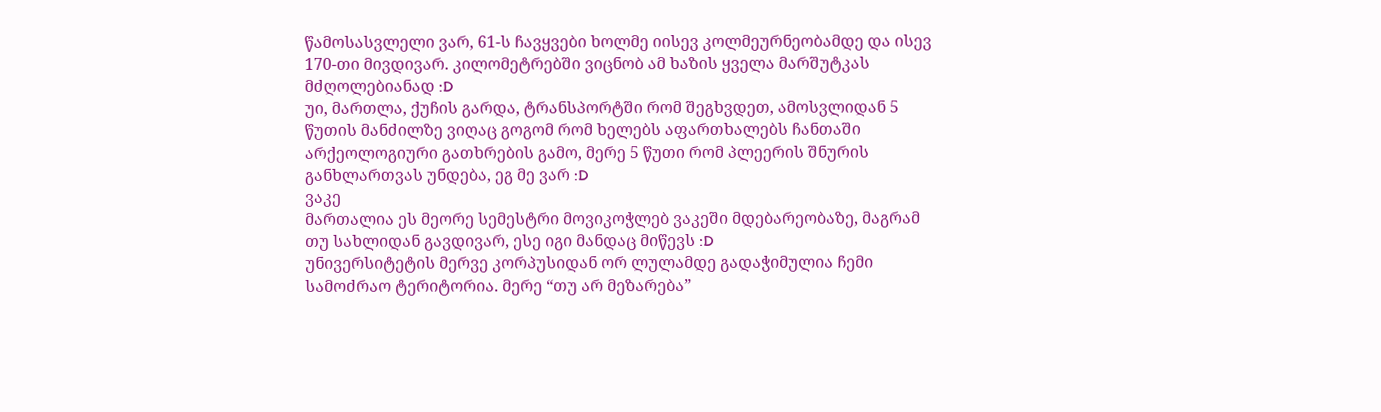წამოსასვლელი ვარ, 61-ს ჩავყვები ხოლმე იისევ კოლმეურნეობამდე და ისევ 170-თი მივდივარ. კილომეტრებში ვიცნობ ამ ხაზის ყველა მარშუტკას მძღოლებიანად :D
უი, მართლა, ქუჩის გარდა, ტრანსპორტში რომ შეგხვდეთ, ამოსვლიდან 5 წუთის მანძილზე ვიღაც გოგომ რომ ხელებს აფართხალებს ჩანთაში არქეოლოგიური გათხრების გამო, მერე 5 წუთი რომ პლეერის შნურის განხლართვას უნდება, ეგ მე ვარ :D
ვაკე
მართალია ეს მეორე სემესტრი მოვიკოჭლებ ვაკეში მდებარეობაზე, მაგრამ თუ სახლიდან გავდივარ, ესე იგი მანდაც მიწევს :D
უნივერსიტეტის მერვე კორპუსიდან ორ ლულამდე გადაჭიმულია ჩემი სამოძრაო ტერიტორია. მერე “თუ არ მეზარება”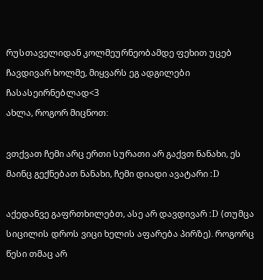რუსთაველიდან კოლმეურნეობამდე ფეხით უცებ ჩავდივარ ხოლმე, მიყვარს ეგ ადგილები ჩასასეირნებლად<3
ახლა, როგორ მიცნოთ:

ვთქვათ ჩემი არც ერთი სურათი არ გაქვთ ნანახი, ეს მაინც გექნებათ ნანახი, ჩემი დიადი ავატარი :D

აქედანვე გაფრთხილებთ, ასე არ დავდივარ :D (თუმცა სიცილის დროს ვიცი ხელის აფარება პირზე). როგორც წესი თმაც არ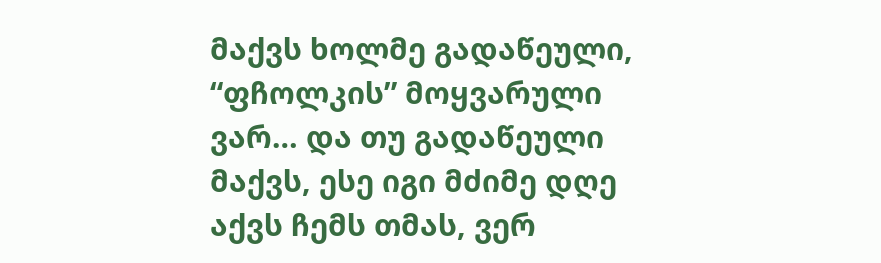მაქვს ხოლმე გადაწეული, “ფჩოლკის” მოყვარული ვარ… და თუ გადაწეული მაქვს, ესე იგი მძიმე დღე აქვს ჩემს თმას, ვერ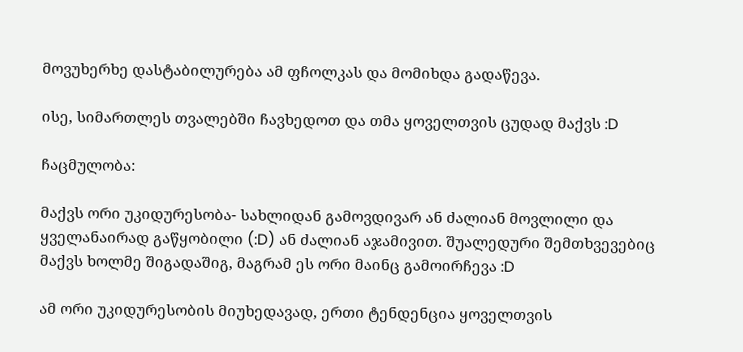მოვუხერხე დასტაბილურება ამ ფჩოლკას და მომიხდა გადაწევა.

ისე, სიმართლეს თვალებში ჩავხედოთ და თმა ყოველთვის ცუდად მაქვს :D

ჩაცმულობა:

მაქვს ორი უკიდურესობა- სახლიდან გამოვდივარ ან ძალიან მოვლილი და ყველანაირად გაწყობილი (:D) ან ძალიან აჯამივით. შუალედური შემთხვევებიც მაქვს ხოლმე შიგადაშიგ, მაგრამ ეს ორი მაინც გამოირჩევა :D

ამ ორი უკიდურესობის მიუხედავად, ერთი ტენდენცია ყოველთვის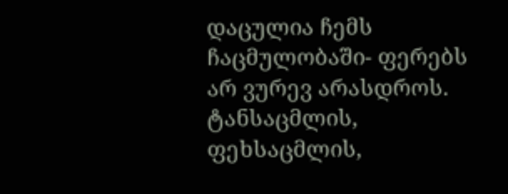დაცულია ჩემს ჩაცმულობაში- ფერებს არ ვურევ არასდროს. ტანსაცმლის, ფეხსაცმლის,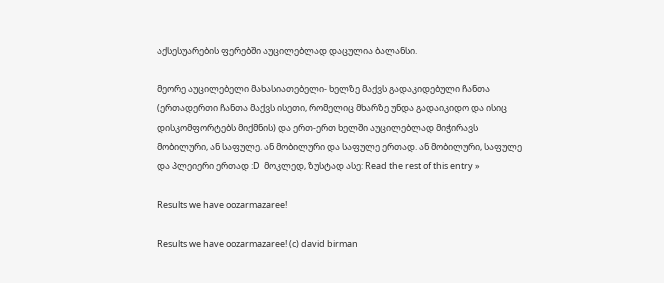აქსესუარების ფერებში აუცილებლად დაცულია ბალანსი.

მეორე აუცილებელი მახასიათებელი- ხელზე მაქვს გადაკიდებული ჩანთა (ერთადერთი ჩანთა მაქვს ისეთი, რომელიც მხარზე უნდა გადაიკიდო და ისიც დისკომფორტებს მიქმნის) და ერთ-ერთ ხელში აუცილებლად მიჭირავს მობილური, ან საფულე. ან მობილური და საფულე ერთად. ან მობილური, საფულე და პლეიერი ერთად :D  მოკლედ, ზუსტად ასე: Read the rest of this entry »

Results we have oozarmazaree!

Results we have oozarmazaree! (c) david birman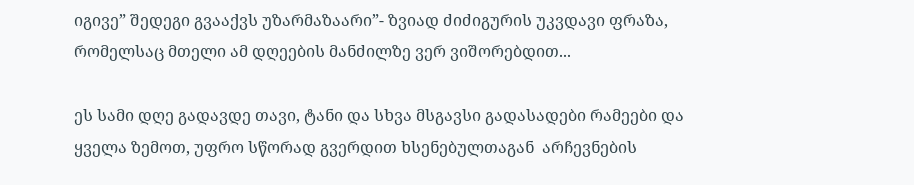იგივე” შედეგი გვააქვს უზარმაზაარი”- ზვიად ძიძიგურის უკვდავი ფრაზა, რომელსაც მთელი ამ დღეების მანძილზე ვერ ვიშორებდით...

ეს სამი დღე გადავდე თავი, ტანი და სხვა მსგავსი გადასადები რამეები და ყველა ზემოთ, უფრო სწორად გვერდით ხსენებულთაგან  არჩევნების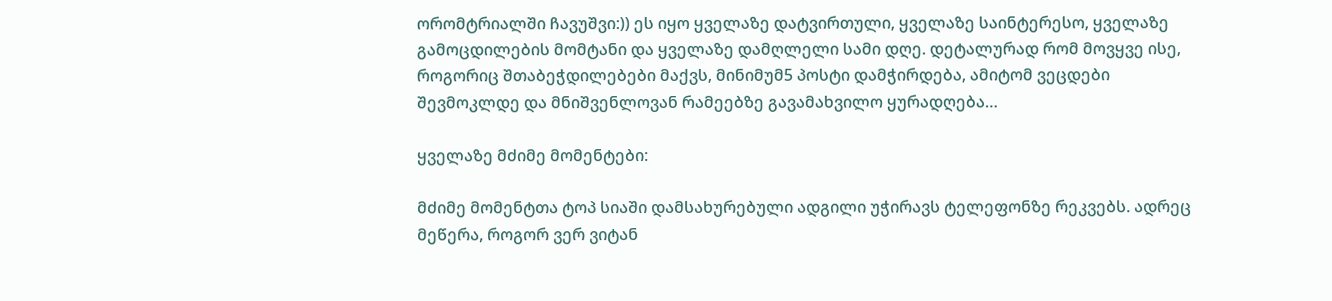ორომტრიალში ჩავუშვი:)) ეს იყო ყველაზე დატვირთული, ყველაზე საინტერესო, ყველაზე გამოცდილების მომტანი და ყველაზე დამღლელი სამი დღე. დეტალურად რომ მოვყვე ისე, როგორიც შთაბეჭდილებები მაქვს, მინიმუმ5 პოსტი დამჭირდება, ამიტომ ვეცდები შევმოკლდე და მნიშვენლოვან რამეებზე გავამახვილო ყურადღება…

ყველაზე მძიმე მომენტები:

მძიმე მომენტთა ტოპ სიაში დამსახურებული ადგილი უჭირავს ტელეფონზე რეკვებს. ადრეც მეწერა, როგორ ვერ ვიტან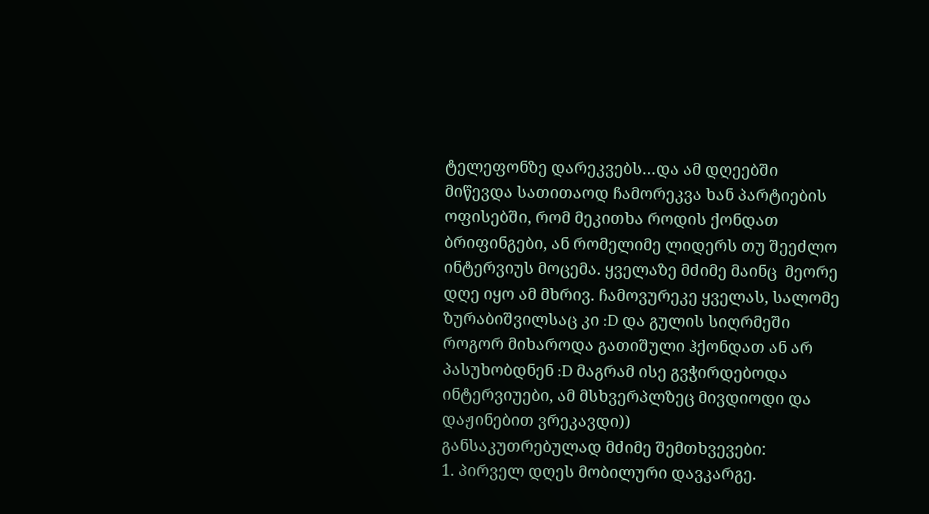ტელეფონზე დარეკვებს…და ამ დღეებში  მიწევდა სათითაოდ ჩამორეკვა ხან პარტიების ოფისებში, რომ მეკითხა როდის ქონდათ  ბრიფინგები, ან რომელიმე ლიდერს თუ შეეძლო ინტერვიუს მოცემა. ყველაზე მძიმე მაინც  მეორე დღე იყო ამ მხრივ. ჩამოვურეკე ყველას, სალომე ზურაბიშვილსაც კი :D და გულის სიღრმეში როგორ მიხაროდა გათიშული ჰქონდათ ან არ პასუხობდნენ :D მაგრამ ისე გვჭირდებოდა ინტერვიუები, ამ მსხვერპლზეც მივდიოდი და დაჟინებით ვრეკავდი))
განსაკუთრებულად მძიმე შემთხვევები:
1. პირველ დღეს მობილური დავკარგე.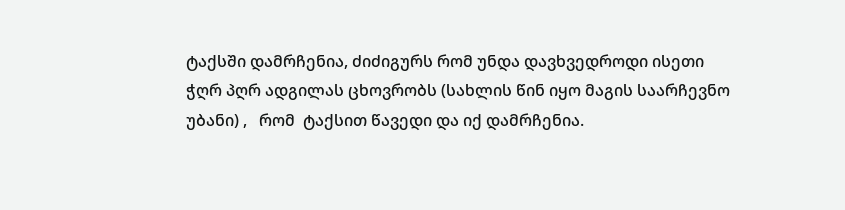ტაქსში დამრჩენია, ძიძიგურს რომ უნდა დავხვედროდი ისეთი ჭღრ პღრ ადგილას ცხოვრობს (სახლის წინ იყო მაგის საარჩევნო უბანი) ,   რომ  ტაქსით წავედი და იქ დამრჩენია.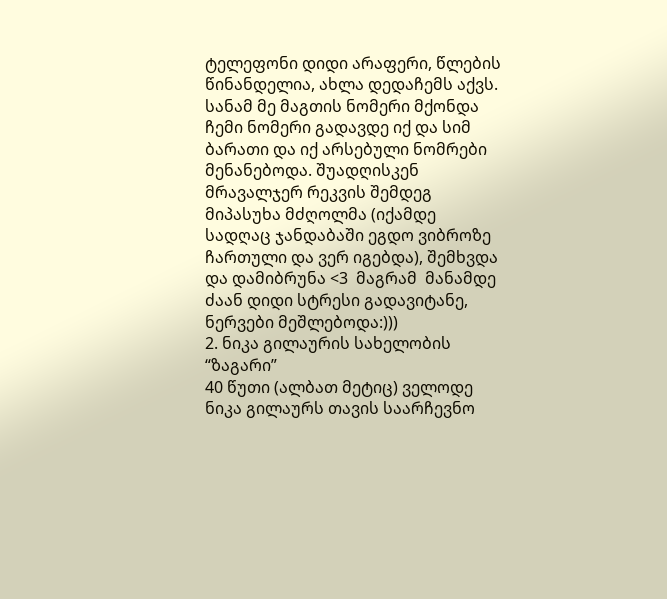ტელეფონი დიდი არაფერი, წლების წინანდელია, ახლა დედაჩემს აქვს. სანამ მე მაგთის ნომერი მქონდა ჩემი ნომერი გადავდე იქ და სიმ ბარათი და იქ არსებული ნომრები მენანებოდა. შუადღისკენ მრავალჯერ რეკვის შემდეგ მიპასუხა მძღოლმა (იქამდე სადღაც ჯანდაბაში ეგდო ვიბროზე ჩართული და ვერ იგებდა), შემხვდა და დამიბრუნა <3  მაგრამ  მანამდე ძაან დიდი სტრესი გადავიტანე, ნერვები მეშლებოდა:)))
2. ნიკა გილაურის სახელობის “ზაგარი”
40 წუთი (ალბათ მეტიც) ველოდე ნიკა გილაურს თავის საარჩევნო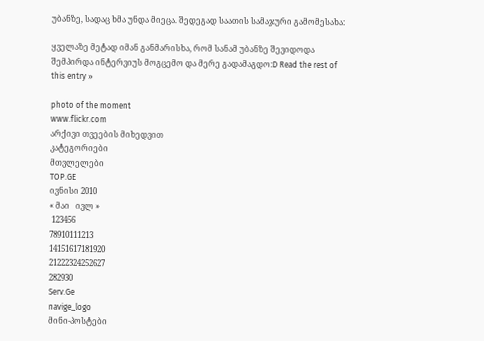უბანზე, სადაც ხმა უნდა მიეცა. შედეგად საათის სამაჯური გამომესახა:

ყველაზე მეტად იმან განმარისხა, რომ სანამ უბანზე შევიდოდა შემპირდა ინტერვიუს მოგცემო და მერე გადამაგდო:D Read the rest of this entry »

photo of the moment
www.flickr.com
არქივი თვეების მიხედვით
კატეგორიები
მთვლელები
TOP.GE
ივნისი 2010
« მაი   ივლ »
 123456
78910111213
14151617181920
21222324252627
282930
Serv.Ge
navige_logo
მინი-პოსტები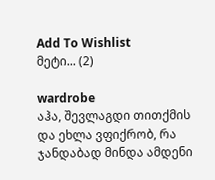Add To Wishlist
მეტი... (2)

wardrobe
აჰა, შევლაგდი თითქმის და ეხლა ვფიქრობ, რა ჯანდაბად მინდა ამდენი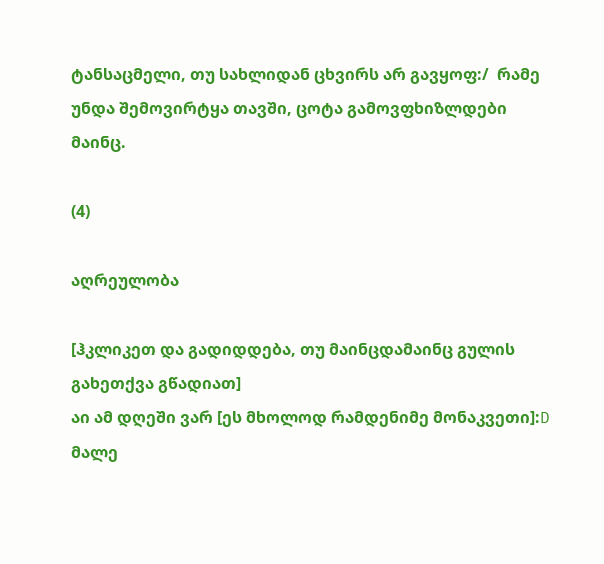ტანსაცმელი, თუ სახლიდან ცხვირს არ გავყოფ:/  რამე უნდა შემოვირტყა თავში, ცოტა გამოვფხიზლდები მაინც.

(4)

აღრეულობა

[ჰკლიკეთ და გადიდდება, თუ მაინცდამაინც გულის გახეთქვა გწადიათ]
აი ამ დღეში ვარ [ეს მხოლოდ რამდენიმე მონაკვეთი]:D
მალე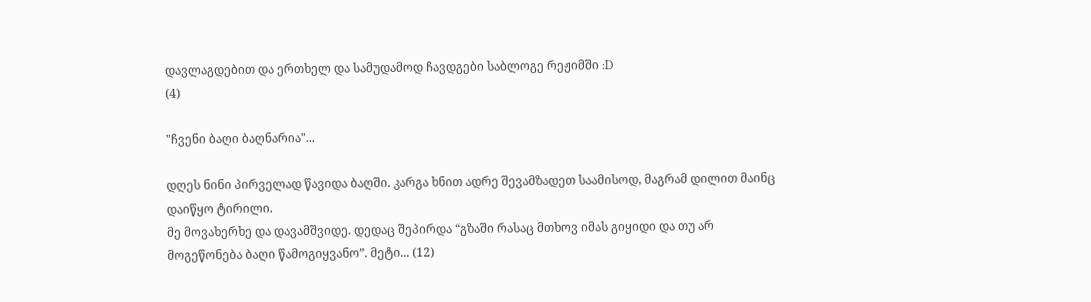დავლაგდებით და ერთხელ და სამუდამოდ ჩავდგები საბლოგე რეჟიმში :D
(4)

"ჩვენი ბაღი ბაღნარია"...

დღეს ნინი პირველად წავიდა ბაღში. კარგა ხნით ადრე შევამზადეთ საამისოდ, მაგრამ დილით მაინც დაიწყო ტირილი.
მე მოვახერხე და დავამშვიდე. დედაც შეპირდა “გზაში რასაც მთხოვ იმას გიყიდი და თუ არ მოგეწონება ბაღი წამოგიყვანო”. მეტი... (12)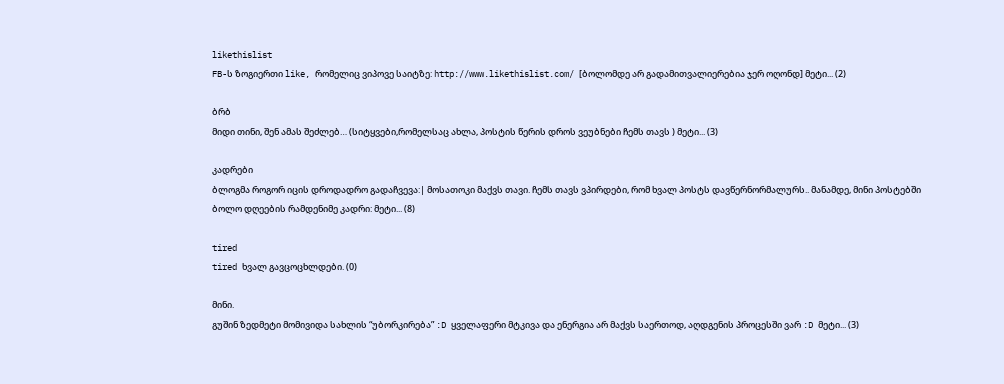likethislist
FB-ს ზოგიერთი like, რომელიც ვიპოვე საიტზე: http://www.likethislist.com/ [ბოლომდე არ გადამითვალიერებია ჯერ ოღონდ] მეტი... (2)

ბრბ
მიდი თინი, შენ ამას შეძლებ… (სიტყვები,რომელსაც ახლა, პოსტის წერის დროს ვეუბნები ჩემს თავს ) მეტი... (3)

კადრები
ბლოგმა როგორ იცის დროდადრო გადაჩვევა:| მოსათოკი მაქვს თავი. ჩემს თავს ვპირდები, რომ ხვალ პოსტს დავწერნორმალურს.. მანამდე, მინი პოსტებში ბოლო დღეების რამდენიმე კადრი: მეტი... (8)

tired
tired ხვალ გავცოცხლდები. (0)

მინი.
გუშინ ზედმეტი მომივიდა სახლის “უბორკირება” :D ყველაფერი მტკივა და ენერგია არ მაქვს საერთოდ, აღდგენის პროცესში ვარ :D მეტი... (3)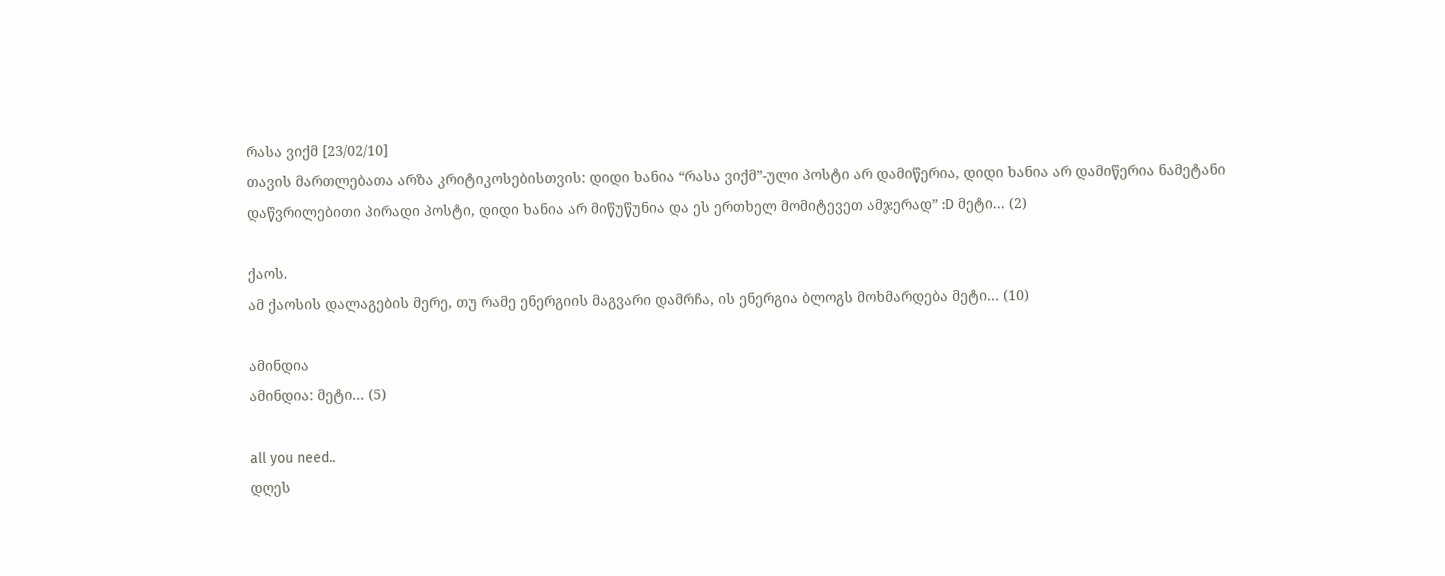რასა ვიქმ [23/02/10]
თავის მართლებათა არზა კრიტიკოსებისთვის: დიდი ხანია “რასა ვიქმ”-ული პოსტი არ დამიწერია, დიდი ხანია არ დამიწერია ნამეტანი დაწვრილებითი პირადი პოსტი, დიდი ხანია არ მიწუწუნია და ეს ერთხელ მომიტევეთ ამჯერად” :D მეტი... (2)

ქაოს.
ამ ქაოსის დალაგების მერე, თუ რამე ენერგიის მაგვარი დამრჩა, ის ენერგია ბლოგს მოხმარდება მეტი... (10)

ამინდია
ამინდია: მეტი... (5)

all you need..
დღეს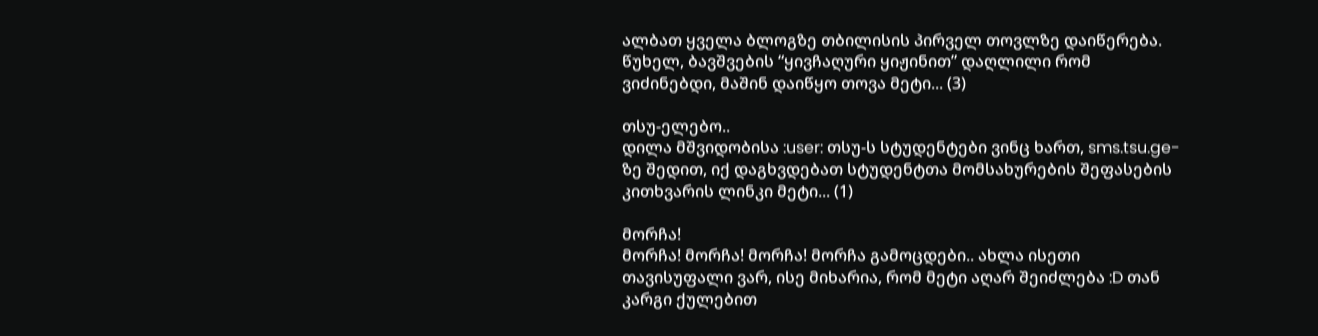ალბათ ყველა ბლოგზე თბილისის პირველ თოვლზე დაიწერება. წუხელ, ბავშვების “ყივჩაღური ყიჟინით” დაღლილი რომ ვიძინებდი, მაშინ დაიწყო თოვა მეტი... (3)

თსუ-ელებო..
დილა მშვიდობისა :user: თსუ-ს სტუდენტები ვინც ხართ, sms.tsu.ge-ზე შედით, იქ დაგხვდებათ სტუდენტთა მომსახურების შეფასების კითხვარის ლინკი მეტი... (1)

მორჩა!
მორჩა! მორჩა! მორჩა! მორჩა გამოცდები.. ახლა ისეთი თავისუფალი ვარ, ისე მიხარია, რომ მეტი აღარ შეიძლება :D თან კარგი ქულებით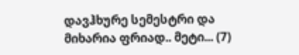დავჰხურე სემესტრი და მიხარია ფრიად.. მეტი... (7)